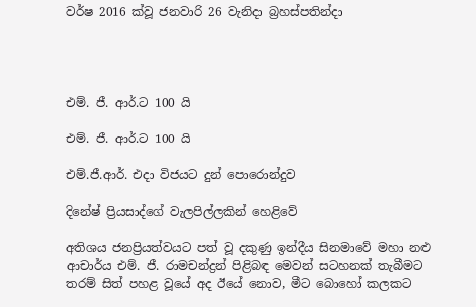වර්ෂ 2016 ක්වූ ජනවාරි 26 වැනිදා බ්‍රහස්පතින්දා




එම්. ජී. ආර්.ට 100 යි

එම්. ජී. ආර්.ට 100 යි

එම්.ජී.ආර්. එදා විජයට දුන් පොරොන්දුව

දිනේෂ් ප්‍රියසාද්ගේ වැලපිල්ලකින් හෙළිවේ

අතිශය ජනප්‍රියත්වයට පත් වූ දකුණු ඉන්දීය සිනමාවේ මහා නළු ආචාර්ය එම්. ජී. රාමචන්ද්‍රන් පිළිබඳ මෙවන් සටහනක් තැබීමට තරම් සිත් පහළ වූයේ අද ඊයේ නොව, මීට බොහෝ කලකට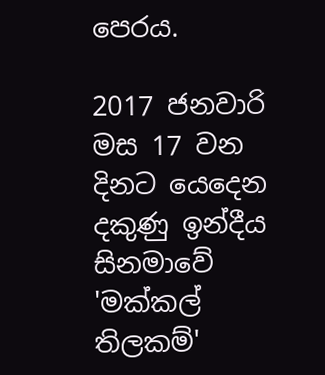පෙරය.

2017 ජනවාරි මස 17 වන දිනට යෙදෙන දකුණු ඉන්දීය සිනමාවේ 'මක්කල් තිලකම්'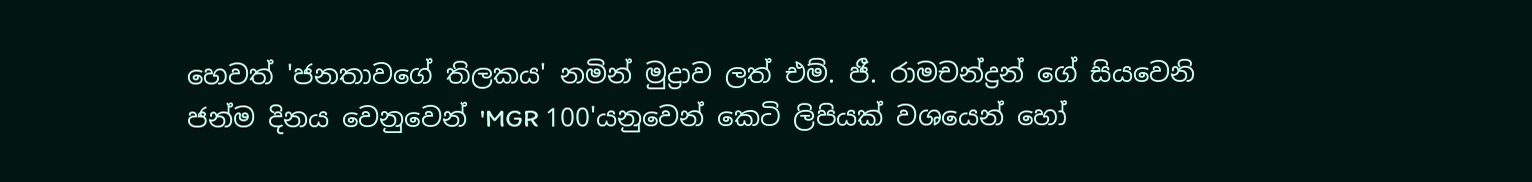හෙවත් 'ජනතාවගේ තිලකය' නමින් මුද්‍රාව ලත් එම්. ජී. රාමචන්ද්‍රන් ගේ සියවෙනි ජන්ම දිනය වෙනුවෙන් 'MGR 100'යනුවෙන් කෙටි ලිපියක් වශයෙන් හෝ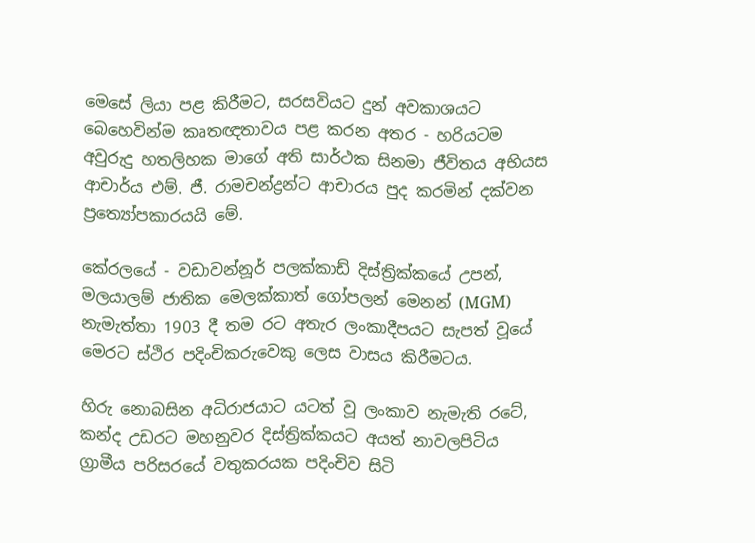මෙසේ ලියා පළ කිරීමට, සරසවියට දුන් අවකාශයට බෙහෙවින්ම කෘතඥතාවය පළ කරන අතර - හරියටම අවුරුදු හතලිහක මාගේ අති සාර්ථක සිනමා ජීවිතය අභියස ආචාර්ය එම්. ජී. රාමචන්ද්‍රන්ට ආචාරය පුද කරමින් දක්වන ප්‍රත්‍යෝපකාරයයි මේ.

කේරලයේ - වඩාවන්නූර් පලක්කාඩ් දිස්ත්‍රික්කයේ උපන්, මලයාලම් ජාතික මෙලක්කාත් ගෝපලන් මෙනන් (MGM) නැමැත්තා 1903 දී තම රට අතැර ලංකාදීපයට සැපත් වූයේ මෙරට ස්ථිර පදිංචිකරුවෙකු ලෙස වාසය කිරීමටය.

හිරු නොබසින අධිරාජයාට යටත් වූ ලංකාව නැමැති රටේ, කන්ද උඩරට මහනුවර දිස්ත්‍රික්කයට අයත් නාවලපිටිය ග්‍රාමීය පරිසරයේ වතුකරයක පදිංචිව සිටි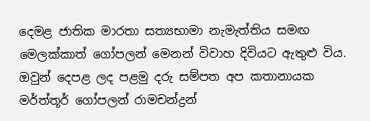දෙමළ ජාතික මාරතා සත්‍යභාමා නැමැත්තිය සමඟ මෙලක්කාත් ගෝපලන් මෙනන් විවාහ දිවියට ඇතුළු විය. ඔවුන් දෙපළ ලද පළමු දරු සම්පත අප කතානායක මර්ත්තූර් ගෝපලන් රාමචන්ද්‍රන්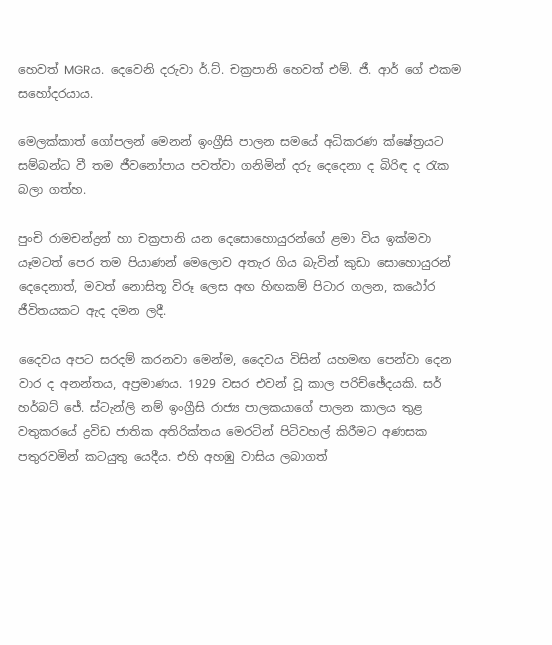හෙවත් MGRය. දෙවෙනි දරුවා ර්.ට්. චක්‍රපානි හෙවත් එම්. ජී. ආර් ගේ එකම සහෝදරයාය.

මෙලක්කාත් ගෝපලන් මෙනන් ඉංග්‍රීසි පාලන සමයේ අධිකරණ ක්ෂේත්‍රයට සම්බන්ධ වී තම ජීවනෝපාය පවත්වා ගනිමින් දරු දෙදෙනා ද බිරිඳ ද රැක බලා ගත්හ.

පුංචි රාමචන්ද්‍රන් හා චක්‍රපානි යන දෙසොහොයුරන්ගේ ළමා විය ඉක්මවා යෑමටත් පෙර තම පියාණන් මෙලොව අතැර ගිය බැවින් කුඩා සොහොයුරන් දෙදෙනාත්, මවත් නොසිතූ විරූ ලෙස අඟ හිඟකම් පිටාර ගලන, කඨෝර ජීවිතයකට ඇද දමන ලදී.

දෛවය අපට සරදම් කරනවා මෙන්ම, දෛවය විසින් යහමඟ පෙන්වා දෙන වාර ද අනන්තය, අප්‍රමාණය. 1929 වසර එවන් වූ කාල පරිච්ඡේදයකි. සර් හර්බට් ජේ. ස්ටැන්ලි නම් ඉංග්‍රීසි රාජ්‍ය පාලකයාගේ පාලන කාලය තුළ වතුකරයේ ද්‍රවිඩ ජාතික අතිරික්තය මෙරටින් පිටිවහල් කිරීමට අණසක පතුරවමින් කටයුතු යෙදීය. එහි අහඹු වාසිය ලබාගත්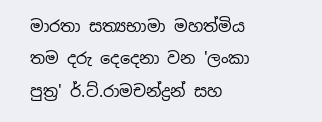මාරතා සත්‍යභාමා මහත්මිය තම දරු දෙදෙනා වන 'ලංකා පුත්‍ර' ර්.ට්.රාමචන්ද්‍රන් සහ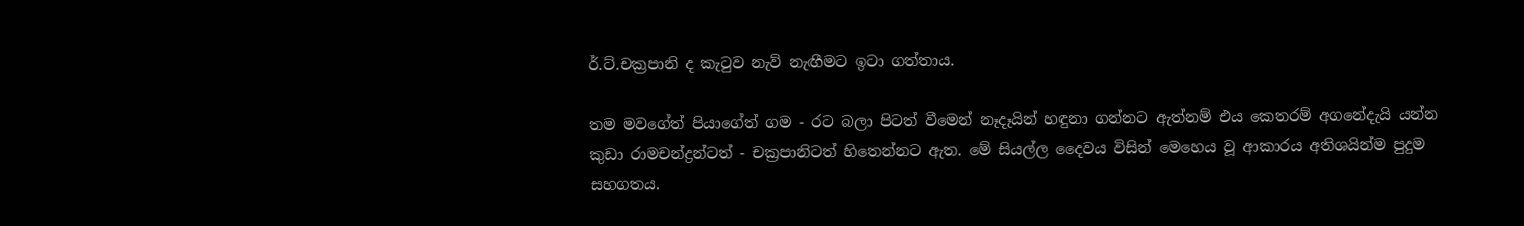ර්.ට්.චක්‍රපානි ද කැටුව නැව් නැඟීමට ඉටා ගත්තාය.

තම මවගේත් පියාගේත් ගම - රට බලා පිටත් වීමෙන් නෑදෑයින් හඳුනා ගන්නට ඇත්නම් එය කෙතරම් අගනේදැයි යන්න කුඩා රාමචන්ද්‍රන්ටත් - චක්‍රපානිටත් හිතෙන්නට ඇත. මේ සියල්ල දෛවය විසින් මෙහෙය වූ ආකාරය අතිශයින්ම පුදුම සහගතය.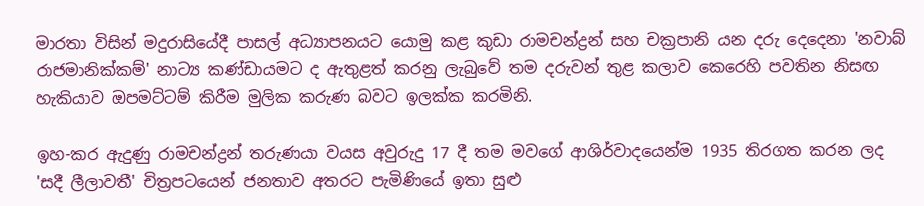මාරතා විසින් මදුරාසියේදී පාසල් අධ්‍යාපනයට යොමු කළ කුඩා රාමචන්ද්‍රන් සහ චක්‍රපානි යන දරු දෙදෙනා 'නවාබ් රාජමානික්කම්' නාට්‍ය කණ්ඩායමට ද ඇතුළත් කරනු ලැබුවේ තම දරුවන් තුළ කලාව කෙරෙහි පවතින නිසඟ හැකියාව ඔපමට්ටම් කිරීම මුලික කරුණ බවට ඉලක්ක කරමිනි.

ඉහ-කර ඇදුණු රාමචන්ද්‍රන් තරුණයා වයස අවුරුදු 17 දී තම මවගේ ආශිර්වාදයෙන්ම 1935 තිරගත කරන ලද 'සදී ලීලාවතී' චිත්‍රපටයෙන් ජනතාව අතරට පැමිණියේ ඉතා සුළු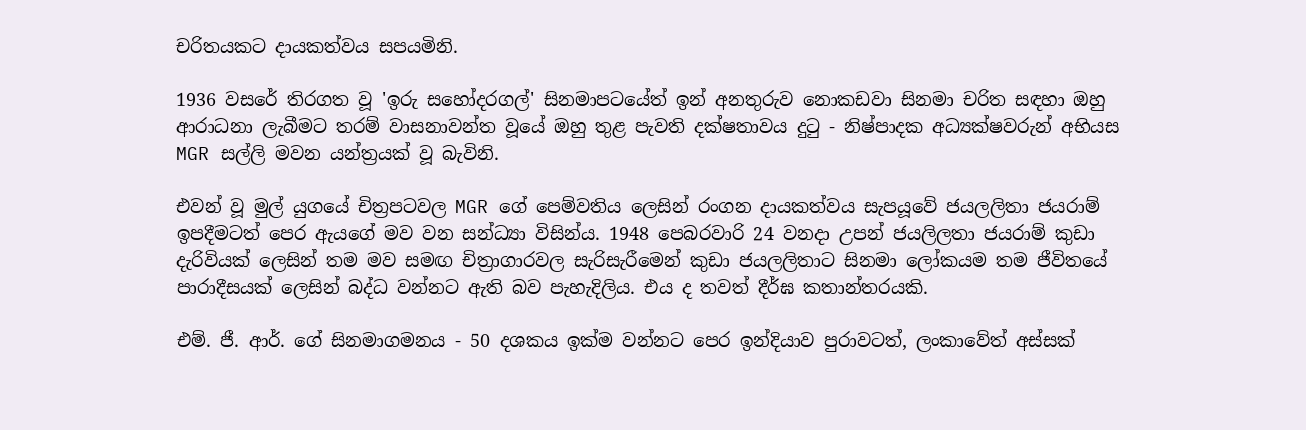චරිතයකට දායකත්වය සපයමිනි.

1936 වසරේ තිරගත වූ 'ඉරු සහෝදරගල්' සිනමාපටයේත් ඉන් අනතුරුව නොකඩවා සිනමා චරිත සඳහා ඔහු ආරාධනා ලැබීමට තරම් වාසනාවන්ත වූයේ ඔහු තුළ පැවති දක්ෂතාවය දුටු - නිෂ්පාදක අධ්‍යක්ෂවරුන් අභියස MGR සල්ලි මවන යන්ත්‍රයක් වූ බැවිනි.

එවන් වූ මුල් යුගයේ චිත්‍රපටවල MGR ගේ පෙම්වතිය ලෙසින් රංගන දායකත්වය සැපයූවේ ජයලලිතා ජයරාම් ඉපදීමටත් පෙර ඇයගේ මව වන සන්ධ්‍යා විසින්ය. 1948 පෙබරවාරි 24 වනදා උපන් ජයලිලතා ජයරාම් කුඩා දැරිවියක් ලෙසින් තම මව සමඟ චිත්‍රාගාරවල සැරිසැරීමෙන් කුඩා ජයලලිතාට සිනමා ලෝකයම තම ජීවිතයේ පාරාදීසයක් ලෙසින් බද්ධ වන්නට ඇති බව පැහැදිලිය. එය ද තවත් දීර්ඝ කතාන්තරයකි.

එම්. ජී. ආර්. ගේ සිනමාගමනය - 50 දශකය ඉක්ම වන්නට පෙර ඉන්දියාව පුරාවටත්, ලංකාවේත් අස්සක්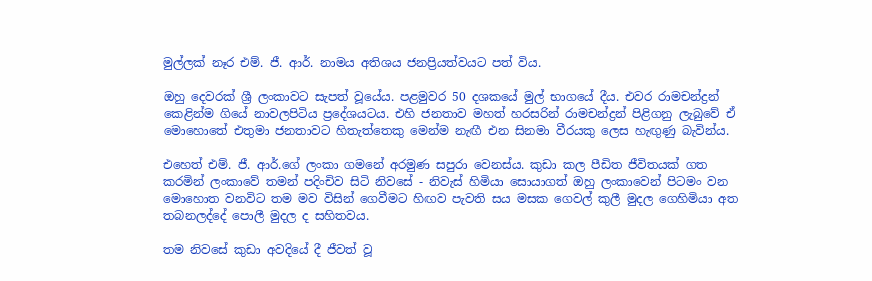මුල්ලක් නෑර එම්. ජී. ආර්. නාමය අතිශය ජනප්‍රියත්වයට පත් විය.

ඔහු දෙවරක් ශ්‍රී ලංකාවට සැපත් වූයේය. පළමුවර 50 දශකයේ මුල් භාගයේ දීය. එවර රාමචන්ද්‍රන් කෙළින්ම ගියේ නාවලපිටිය ප්‍රදේශයටය. එහි ජනතාව මහත් හරසරින් රාමචන්ද්‍රන් පිළිගනු ලැබුවේ ඒ මොහොතේ එතුමා ජනතාවට හිතැත්තෙකු මෙන්ම නැඟී එන සිනමා වීරයකු ලෙස හැඟුණු බැවින්ය.

එහෙත් එම්. ජී. ආර්.ගේ ලංකා ගමනේ අරමුණ සපුරා වෙනස්ය. කුඩා කල පීඩිත ජීවිතයක් ගත කරමින් ලංකාවේ තමන් පදිංචිව සිටි නිවසේ - නිවැස් හිමියා සොයාගත් ඔහු ලංකාවෙන් පිටමං වන මොහොත වනවිට තම මව විසින් ගෙවීමට හිඟව පැවති සය මසක ගෙවල් කුලී මුදල ගෙහිමියා අත තබනලද්දේ පොලී මුදල ද සහිතවය.

තම නිවසේ කුඩා අවදියේ දී ජීවත් වූ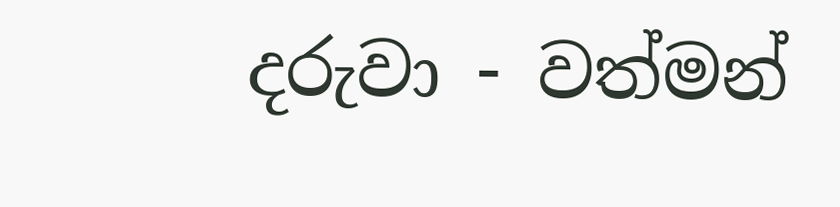දරුවා - වත්මන්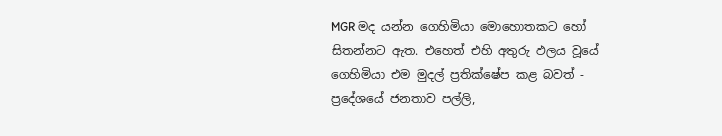MGR මද යන්න ගෙහිමියා මොහොතකට හෝ සිතන්නට ඇත. එහෙත් එහි අතුරු ඵලය වූයේ ගෙහිමියා එම මුදල් ප්‍රතික්ෂේප කළ බවත් - ප්‍රදේශයේ ජනතාව පල්ලි,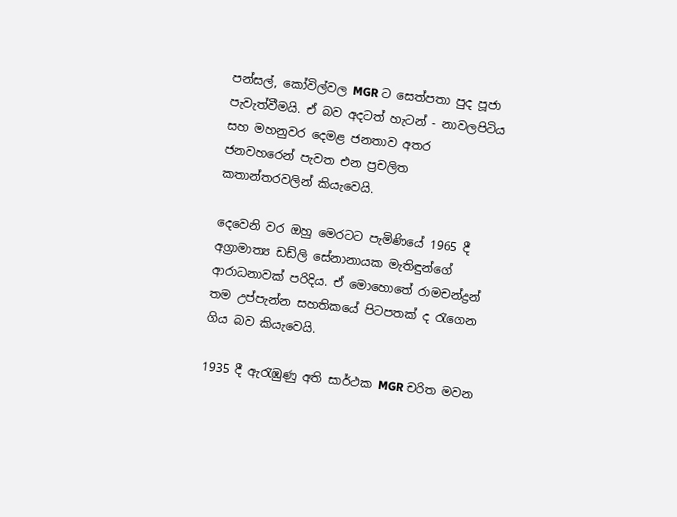පන්සල්, කෝවිල්වල MGR ට සෙත්පතා පුද පූජා පැවැත්වීමයි. ඒ බව අදටත් හැටන් - නාවලපිටිය සහ මහනුවර දෙමළ ජනතාව අතර ජනවහරෙන් පැවත එන ප්‍රචලිත කතාන්තරවලින් කියැවෙයි.

දෙවෙනි වර ඔහු මෙරටට පැමිණියේ 1965 දී අග්‍රාමාත්‍ය ඩඩ්ලි සේනානායක මැතිඳුන්ගේ ආරාධනාවක් පරිදිය. ඒ මොහොතේ රාමචන්ද්‍රන් තම උප්පැන්න සහතිකයේ පිටපතක් ද රැගෙන ගිය බව කියැවෙයි.

1935 දී ඇරැඹුණු අති සාර්ථක MGR චරිත මවන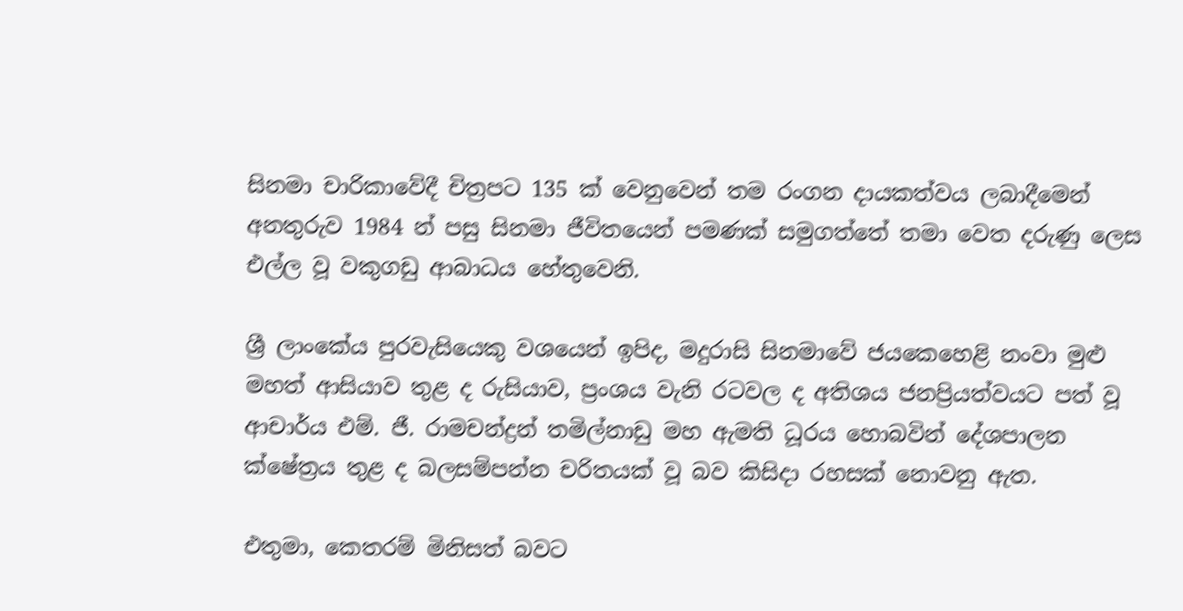සිනමා චාරිකාවේදී චිත්‍රපට 135 ක් වෙනුවෙන් තම රංගන දායකත්වය ලබාදීමෙන් අනතුරුව 1984 න් පසු සිනමා ජීවිතයෙන් පමණක් සමුගත්තේ තමා වෙත දරුණු ලෙස එල්ල වූ වකුගඩු ආබාධය හේතුවෙනි.

ශ්‍රී ලාංකේය පුරවැසියෙකු වශයෙන් ඉපිද, මදුරාසි සිනමාවේ ජයකෙහෙළි නංවා මුළු මහත් ආසියාව තුළ ද රුසියාව, ප්‍රංශය වැනි රටවල ද අතිශය ජනප්‍රියත්වයට පත් වූ ආචාර්ය එම්. ජී. රාමචන්ද්‍රන් තමිල්නාඩු මහ ඇමති ධූරය හොබවින් දේශපාලන ක්ෂේත්‍රය තුළ ද බලසම්පන්න චරිතයක් වූ බව කිසිදා රහසක් නොවනු ඇත.

එතුමා, කෙතරම් මිනිසත් බවට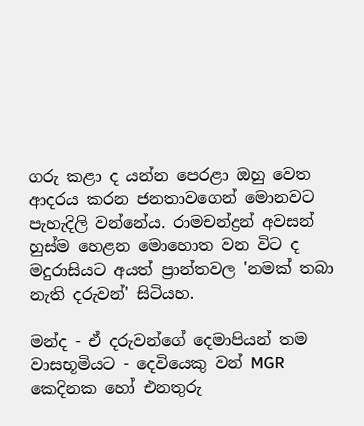ගරු කළා ද යන්න පෙරළා ඔහු වෙත ආදරය කරන ජනතාවගෙන් මොනවට පැහැදිලි වන්නේය. රාමචන්ද්‍රන් අවසන් හුස්ම හෙළන මොහොත වන විට ද මදුරාසියට අයත් ප්‍රාන්තවල 'නමක් තබා නැති දරුවන්' සිටියහ.

මන්ද - ඒ දරුවන්ගේ දෙමාපියන් තම වාසභූමියට - දෙවියෙකු වන් MGR කෙදිනක හෝ එනතුරු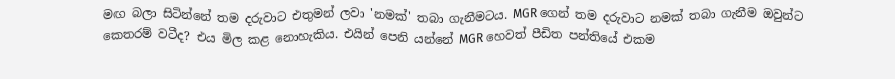මඟ බලා සිටින්නේ තම දරුවාට එතුමන් ලවා 'නමක්' තබා ගැනීමටය. MGR ගෙන් තම දරුවාට නමක් තබා ගැනීම ඔවුන්ට කෙතරම් වටීද? එය මිල කළ නොහැකිය. එයින් පෙනි යන්නේ MGR හෙවත් පීඩිත පන්තියේ එකම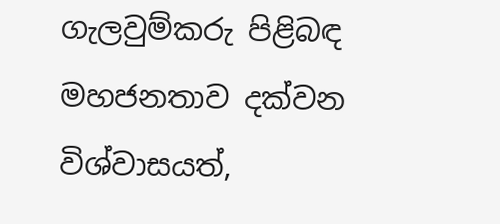ගැලවුම්කරු පිළිබඳ මහජනතාව දක්වන විශ්වාසයත්,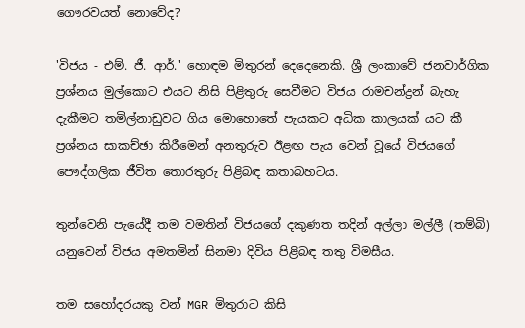ගෞරවයත් නොවේද?

'විජය - එම්. ජී. ආර්.' හොඳම මිතුරන් දෙදෙනෙකි. ශ්‍රී ලංකාවේ ජනවාර්ගික ප්‍රශ්නය මුල්කොට එයට නිසි පිළිතුරු සෙවීමට විජය රාමචන්ද්‍රන් බැහැ දැකීමට තමිල්නාඩුවට ගිය මොහොතේ පැයකට අධික කාලයක් යට කී ප්‍රශ්නය සාකච්ඡා කිරීමෙන් අනතුරුව ඊළඟ පැය වෙන් වූයේ විජයගේ පෞද්ගලික ජීවිත තොරතුරු පිළිබඳ කතාබහටය.

තුන්වෙනි පැයේදී තම වමතින් විජයගේ දකුණත තදින් අල්ලා මල්ලී (තම්බි) යනුවෙන් විජය අමතමින් සිනමා දිවිය පිළිබඳ තතු විමසීය.

තම සහෝදරයකු වන් MGR මිතුරාට කිසි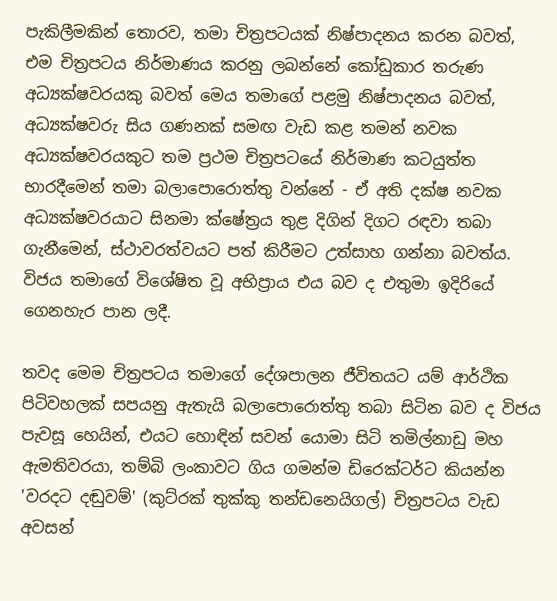පැකිලීමකින් තොරව, තමා චිත්‍රපටයක් නිෂ්පාදනය කරන බවත්, එම චිත්‍රපටය නිර්මාණය කරනු ලබන්නේ කෝඩුකාර තරුණ අධ්‍යක්ෂවරයකු බවත් මෙය තමාගේ පළමු නිෂ්පාදනය බවත්, අධ්‍යක්ෂවරු සිය ගණනක් සමඟ වැඩ කළ තමන් නවක අධ්‍යක්ෂවරයකුට තම ප්‍රථම චිත්‍රපටයේ නිර්මාණ කටයුත්ත භාරදීමෙන් තමා බලාපොරොත්තු වන්නේ - ඒ අති දක්ෂ නවක අධ්‍යක්ෂවරයාට සිනමා ක්ෂේත්‍රය තුළ දිගින් දිගට රඳවා තබා ගැනීමෙන්, ස්ථාවරත්වයට පත් කිරීමට උත්සාහ ගන්නා බවත්ය. විජය තමාගේ විශේෂිත වූ අභිප්‍රාය එය බව ද එතුමා ඉදිරියේ ගෙනහැර පාන ලදී.

තවද මෙම චිත්‍රපටය තමාගේ දේශපාලන ජීවිතයට යම් ආර්ථික පිටිවහලක් සපයනු ඇතැයි බලාපොරොත්තු තබා සිටින බව ද විජය පැවසූ හෙයින්, එයට හොඳින් සවන් යොමා සිටි තමිල්නාඩු මහ ඇමතිවරයා, තම්බි ලංකාවට ගිය ගමන්ම ඩිරෙක්ටර්ට කියන්න 'වරදට දඬුවම්' (කුට්රක් තුක්කු තන්ඩනෙයිගල්) චිත්‍රපටය වැඩ අවසන්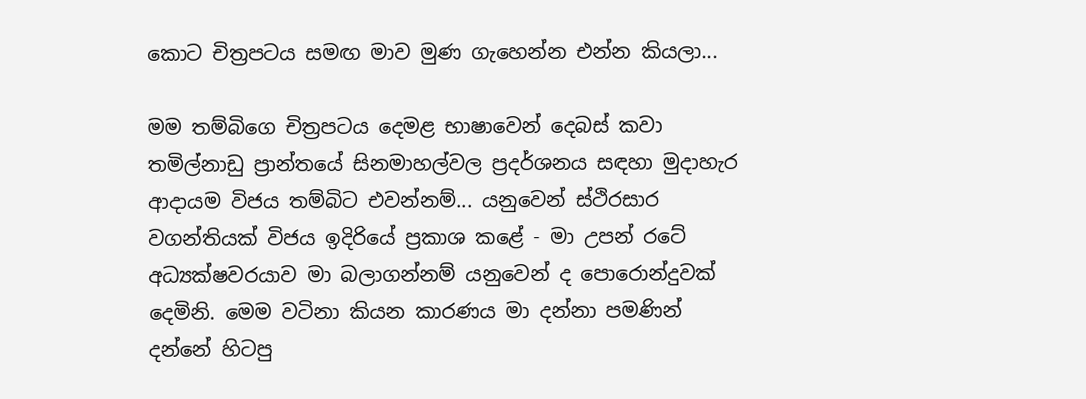කොට චිත්‍රපටය සමඟ මාව මුණ ගැහෙන්න එන්න කියලා...

මම තම්බිගෙ චිත්‍රපටය දෙමළ භාෂාවෙන් දෙබස් කවා තමිල්නාඩු ප්‍රාන්තයේ සිනමාහල්වල ප්‍රදර්ශනය සඳහා මුදාහැර ආදායම විජය තම්බිට එවන්නම්... යනුවෙන් ස්ථිරසාර වගන්තියක් විජය ඉදිරියේ ප්‍රකාශ කළේ - මා උපන් රටේ අධ්‍යක්ෂවරයාව මා බලාගන්නම් යනුවෙන් ද පොරොන්දුවක් දෙමිනි. මෙම වටිනා කියන කාරණය මා දන්නා පමණින් දන්නේ හිටපු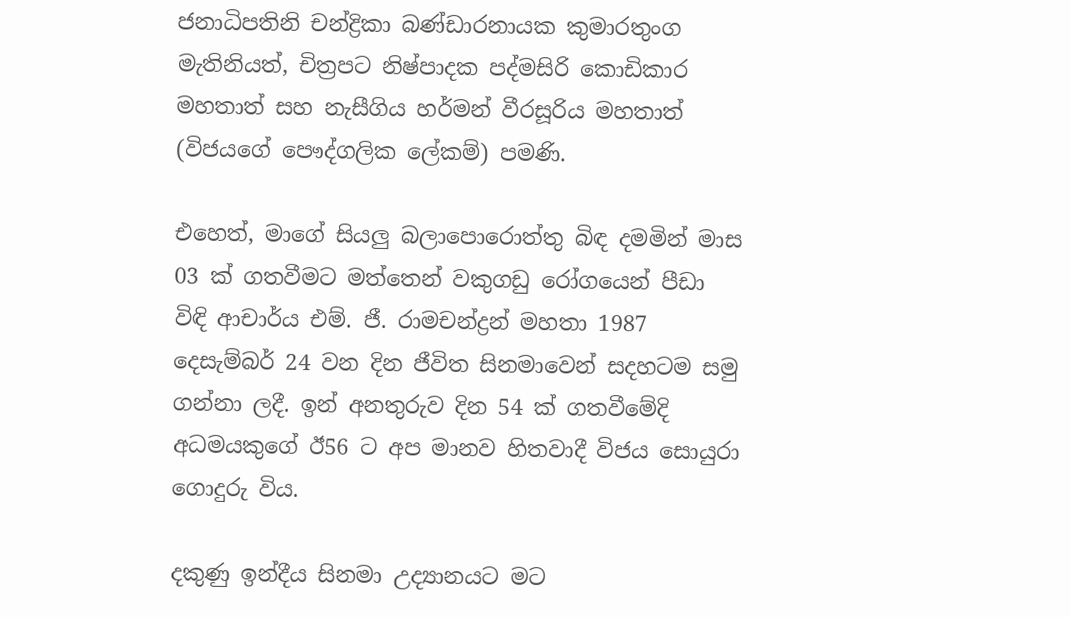ජනාධිපතිනි චන්ද්‍රිකා බණ්ඩාරනායක කුමාරතුංග මැතිනියත්, චිත්‍රපට නිෂ්පාදක පද්මසිරි කොඩිකාර මහතාත් සහ නැසීගිය හර්මන් වීරසූරිය මහතාත් (විජයගේ පෞද්ගලික ලේකම්) පමණි.

එහෙත්, මාගේ සියලු බලාපොරොත්තු බිඳ දමමින් මාස 03 ක් ගතවීමට මත්තෙන් වකුගඩු රෝගයෙන් පීඩා විඳි ආචාර්ය එම්. ජී. රාමචන්ද්‍රන් මහතා 1987 දෙසැම්බර් 24 වන දින ජීවිත සිනමාවෙන් සදහටම සමු ගන්නා ලදී. ඉන් අනතුරුව දින 54 ක් ගතවීමේදි අධමයකුගේ ඊ56 ට අප මානව හිතවාදී විජය සොයුරා ගොදුරු විය.

දකුණු ඉන්දීය සිනමා උද්‍යානයට මට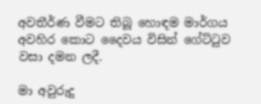අවතීර්ණ වීමට තිබූ හොඳම මාර්ගය අවහිර කොට දෛවය විසින් ගේට්ටුව වසා දමන ලදී.

මා අවුරුදු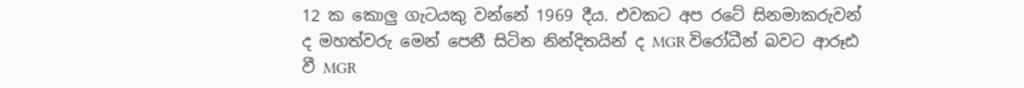12 ක කොලු ගැටයකු වන්නේ 1969 දීය. එවකට අප රටේ සිනමාකරුවන් ද මහත්වරු මෙන් පෙනී සිටින නින්දිතයින් ද MGR විරෝධීන් බවට ආරූඪ වී MGR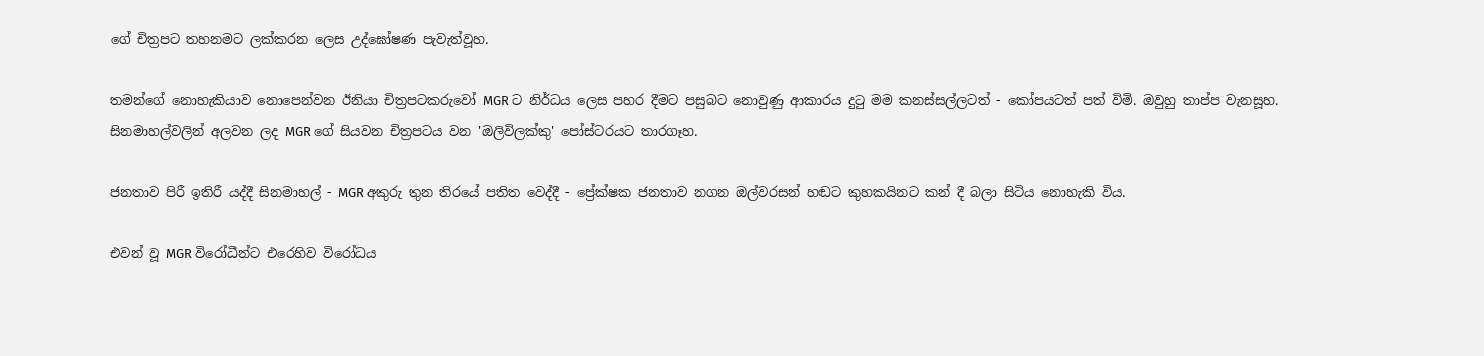ගේ චිත්‍රපට තහනමට ලක්කරන ලෙස උද්ඝෝෂණ පැවැත්වූහ.

තමන්ගේ නොහැකියාව නොපෙන්වන ඊනියා චිත්‍රපටකරුවෝ MGR ට නිර්ධය ලෙස පහර දීමට පසුබට නොවුණු ආකාරය දුටු මම කනස්සල්ලටත් - කෝපයටත් පත් විමි. ඔවුහු තාප්ප වැනසූහ. සිනමාහල්වලින් අලවන ලද MGR ගේ සියවන චිත්‍රපටය වන 'ඔලිවිලක්කු' පෝස්ටරයට තාරගෑහ.

ජනතාව පිරී ඉතිරී යද්දී සිනමාහල් - MGR අකුරු තුන තිරයේ පතිත වෙද්දී - ප්‍රේක්ෂක ජනතාව නගන ඔල්වරසන් හඬට කුහකයිනට කන් දී බලා සිටිය නොහැකි විය.

එවන් වූ MGR විරෝධීන්ට එරෙහිව විරෝධය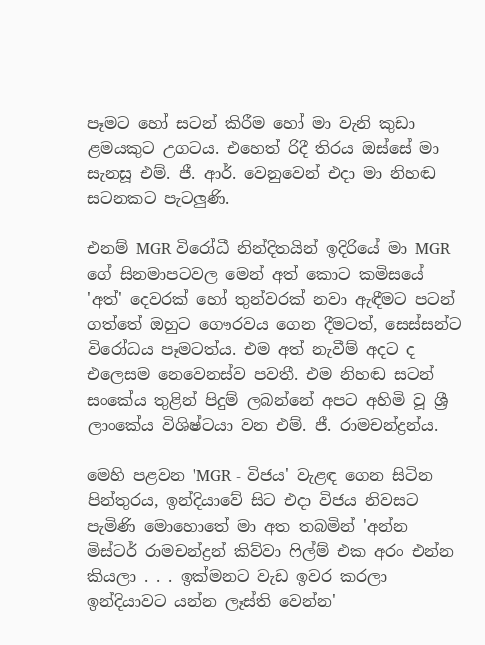පෑමට හෝ සටන් කිරීම හෝ මා වැනි කුඩා ළමයකුට උගටය. එහෙත් රිදී තිරය ඔස්සේ මා සැනසූ එම්. ජී. ආර්. වෙනුවෙන් එදා මා නිහඬ සටනකට පැටලුණි.

එනම් MGR විරෝධී නින්දිතයින් ඉදිරියේ මා MGR ගේ සිනමාපටවල මෙන් අත් කොට කමිසයේ 'අත්' දෙවරක් හෝ තුන්වරක් නවා ඇඳීමට පටන් ගත්තේ ඔහුට ගෞරවය ගෙන දීමටත්, සෙස්සන්ට විරෝධය පෑමටත්ය. එම අත් නැවීම් අදට ද එලෙසම නෙවෙනස්ව පවතී. එම නිහඬ සටන් සංකේය තුළින් පිදුම් ලබන්නේ අපට අහිමි වූ ශ්‍රී ලාංකේය විශිෂ්ටයා වන එම්. ජී. රාමචන්ද්‍රන්ය.

මෙහි පළවන 'MGR - විජය' වැළඳ ගෙන සිටින පින්තුරය, ඉන්දියාවේ සිට එදා විජය නිවසට පැමිණි මොහොතේ මා අත තබමින් 'අන්න මිස්ටර් රාමචන්ද්‍රන් කිව්වා ෆිල්ම් එක අරං එන්න කියලා . . . ඉක්මනට වැඩ ඉවර කරලා ඉන්දියාවට යන්න ලෑස්ති වෙන්න'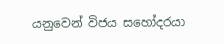යනුවෙන් විජය සහෝදරයා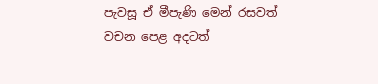පැවසූ ඒ මීපැණි මෙන් රසවත් වචන පෙළ අදටත්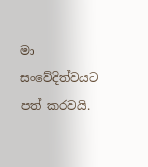මා සංවේදිත්වයට පත් කරවයි.